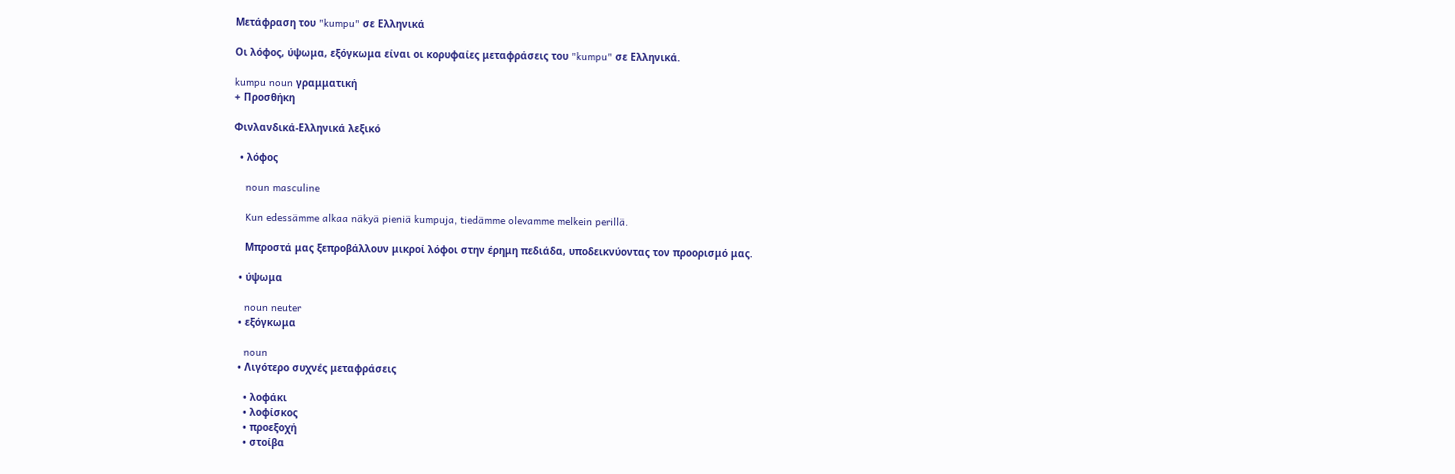Μετάφραση του "kumpu" σε Ελληνικά

Οι λόφος, ύψωμα, εξόγκωμα είναι οι κορυφαίες μεταφράσεις του "kumpu" σε Ελληνικά.

kumpu noun γραμματική
+ Προσθήκη

Φινλανδικά-Ελληνικά λεξικό

  • λόφος

    noun masculine

    Kun edessämme alkaa näkyä pieniä kumpuja, tiedämme olevamme melkein perillä.

    Μπροστά μας ξεπροβάλλουν μικροί λόφοι στην έρημη πεδιάδα, υποδεικνύοντας τον προορισμό μας.

  • ύψωμα

    noun neuter
  • εξόγκωμα

    noun
  • Λιγότερο συχνές μεταφράσεις

    • λοφάκι
    • λοφίσκος
    • προεξοχή
    • στοίβα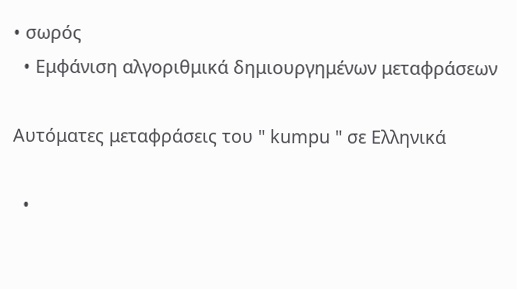• σωρός
  • Εμφάνιση αλγοριθμικά δημιουργημένων μεταφράσεων

Αυτόματες μεταφράσεις του " kumpu " σε Ελληνικά

  •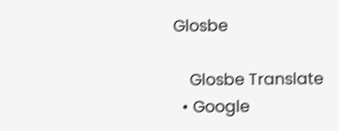Glosbe

    Glosbe Translate
  • Google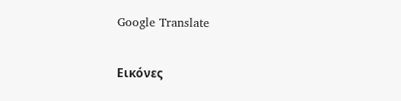Google Translate

Εικόνες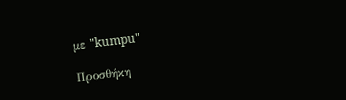με "kumpu"

Προσθήκη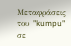Μεταφράσεις του "kumpu" σε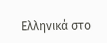Ελληνικά στο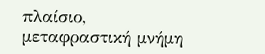πλαίσιο, μεταφραστική μνήμη